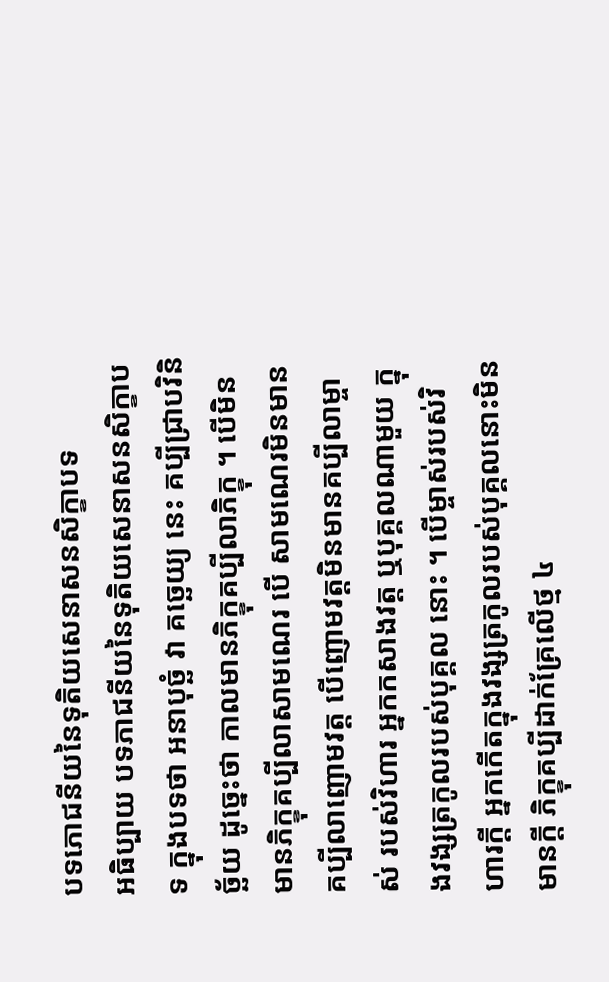បទភោជនីយនៃទុតិយសេនាសនសិក្ខាបទ
អធិប្បាយ បទភាជនីយនៃទុតិយសេនាសនសិក្ខាបទ ក្នុងបទថា អនាបុច្ឆំ វា គច្ឆេយ្យ នេះ គប្បីជ្រាបវិនិច្ឆ័យ ដូច្នេះថា កាលមានភិក្ខុគប្បីលាភិក្ខុ ។ បើមិនមានភិក្ខុគប្បីលាសាមណេរ បើ សាមណេរមិនមាន គប្បីលាញោមវត្ត បើញោមវត្តមិនមានគប្បីលាម្ចាស់ របស់វិហារ អ្នកកសាងវត្ត ឬបុគ្គលណាមួយ ក្នុងវង្សត្រកូលរបស់បុគ្គល នោះ ។ បើម្ចាស់របស់វិហារក្តី អ្នកកើតក្នុងវង្សត្រកូលរបស់បុគ្គលនោះមិន មានក្តី ភិក្ខុគប្បីដាក់គ្រែលើថ្ម ៤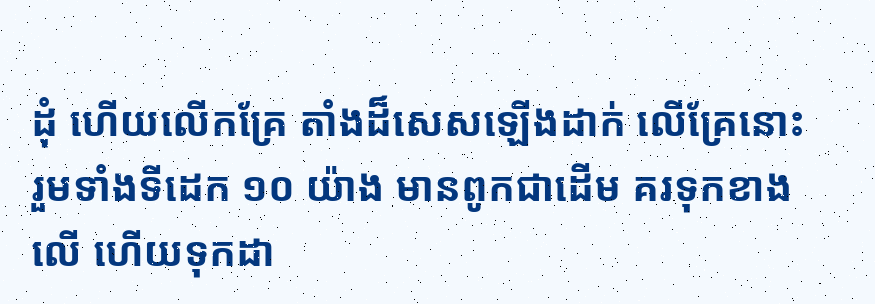ដុំ ហើយលើកគ្រែ តាំងដ៏សេសឡើងដាក់ លើគ្រែនោះ រួមទាំងទីដេក ១០ យ៉ាង មានពូកជាដើម គរទុកខាងលើ ហើយទុកដា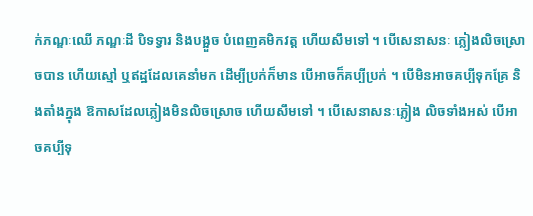ក់ភណ្ឌៈឈើ ភណ្ឌៈដី បិទទ្វារ និងបង្អួច បំពេញគមិកវត្ត ហើយសឹមទៅ ។ បើសេនាសនៈ ភ្លៀងលិចស្រោចបាន ហើយស្មៅ ឬឥដ្ឋដែលគេនាំមក ដើម្បីប្រក់ក៏មាន បើអាចក៏គប្បីប្រក់ ។ បើមិនអាចគប្បីទុកគ្រែ និងតាំងក្នុង ឱកាសដែលភ្លៀងមិនលិចស្រោច ហើយសឹមទៅ ។ បើសេនាសនៈភ្លៀង លិចទាំងអស់ បើអាចគប្បីទុ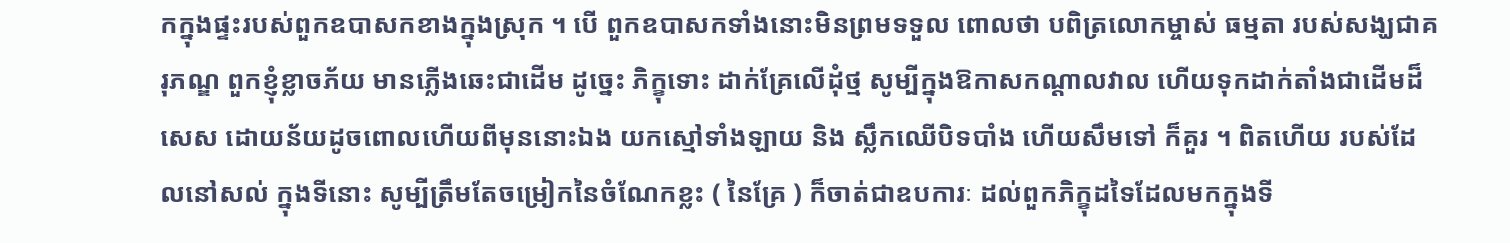កក្នុងផ្ទះរបស់ពួកឧបាសកខាងក្នុងស្រុក ។ បើ ពួកឧបាសកទាំងនោះមិនព្រមទទួល ពោលថា បពិត្រលោកម្ចាស់ ធម្មតា របស់សង្ឃជាគរុភណ្ឌ ពួកខ្ញុំខ្លាចភ័យ មានភ្លើងឆេះជាដើម ដូច្នេះ ភិក្ខុទោះ ដាក់គ្រែលើដុំថ្ម សូម្បីក្នុងឱកាសកណ្តាលវាល ហើយទុកដាក់តាំងជាដើមដ៏ សេស ដោយន័យដូចពោលហើយពីមុននោះឯង យកស្មៅទាំងឡាយ និង ស្លឹកឈើបិទបាំង ហើយសឹមទៅ ក៏គួរ ។ ពិតហើយ របស់ដែលនៅសល់ ក្នុងទីនោះ សូម្បីត្រឹមតែចម្រៀកនៃចំណែកខ្លះ ( នៃគ្រែ ) ក៏ចាត់ជាឧបការៈ ដល់ពួកភិក្ខុដទៃដែលមកក្នុងទី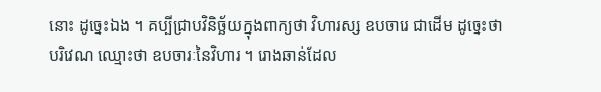នោះ ដូច្នេះឯង ។ គប្បីជ្រាបវិនិច្ឆ័យក្នុងពាក្យថា វិហារស្ស ឧបចារេ ជាដើម ដូច្នេះថា បរិវេណ ឈ្មោះថា ឧបចារៈនៃវិហារ ។ រោងឆាន់ដែល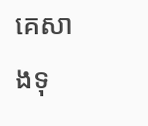គេសាងទុ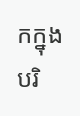កក្នុង បរិ